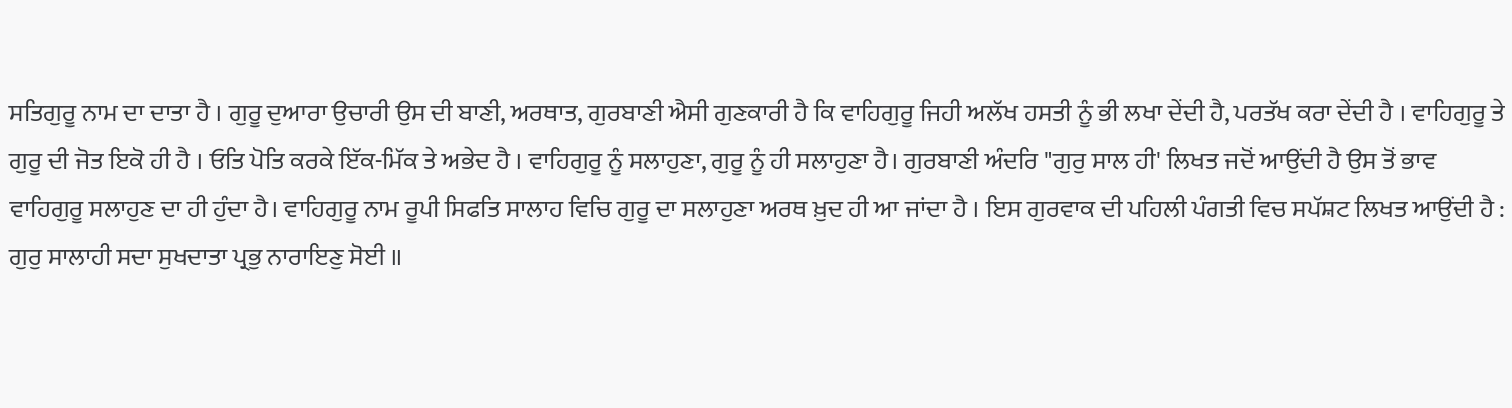ਸਤਿਗੁਰੂ ਨਾਮ ਦਾ ਦਾਤਾ ਹੈ । ਗੁਰੂ ਦੁਆਰਾ ਉਚਾਰੀ ਉਸ ਦੀ ਬਾਣੀ, ਅਰਥਾਤ, ਗੁਰਬਾਣੀ ਐਸੀ ਗੁਣਕਾਰੀ ਹੈ ਕਿ ਵਾਹਿਗੁਰੂ ਜਿਹੀ ਅਲੱਖ ਹਸਤੀ ਨੂੰ ਭੀ ਲਖਾ ਦੇਂਦੀ ਹੈ, ਪਰਤੱਖ ਕਰਾ ਦੇਂਦੀ ਹੈ । ਵਾਹਿਗੁਰੂ ਤੇ ਗੁਰੂ ਦੀ ਜੋਤ ਇਕੋ ਹੀ ਹੈ । ਓਤਿ ਪੋਤਿ ਕਰਕੇ ਇੱਕ-ਮਿੱਕ ਤੇ ਅਭੇਦ ਹੈ । ਵਾਹਿਗੁਰੂ ਨੂੰ ਸਲਾਹੁਣਾ, ਗੁਰੂ ਨੂੰ ਹੀ ਸਲਾਹੁਣਾ ਹੈ। ਗੁਰਬਾਣੀ ਅੰਦਰਿ "ਗੁਰੁ ਸਾਲ ਹੀ' ਲਿਖਤ ਜਦੋਂ ਆਉਂਦੀ ਹੈ ਉਸ ਤੋਂ ਭਾਵ ਵਾਹਿਗੁਰੂ ਸਲਾਹੁਣ ਦਾ ਹੀ ਹੁੰਦਾ ਹੈ। ਵਾਹਿਗੁਰੂ ਨਾਮ ਰੂਪੀ ਸਿਫਤਿ ਸਾਲਾਹ ਵਿਚਿ ਗੁਰੂ ਦਾ ਸਲਾਹੁਣਾ ਅਰਥ ਖ਼ੁਦ ਹੀ ਆ ਜਾਂਦਾ ਹੈ । ਇਸ ਗੁਰਵਾਕ ਦੀ ਪਹਿਲੀ ਪੰਗਤੀ ਵਿਚ ਸਪੱਸ਼ਟ ਲਿਖਤ ਆਉਂਦੀ ਹੈ :
ਗੁਰੁ ਸਾਲਾਹੀ ਸਦਾ ਸੁਖਦਾਤਾ ਪ੍ਰਭੁ ਨਾਰਾਇਣੁ ਸੋਈ ॥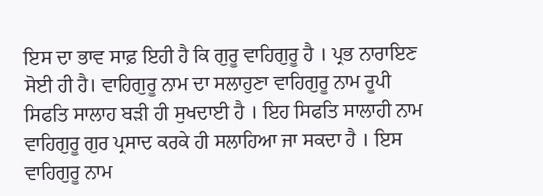ਇਸ ਦਾ ਭਾਵ ਸਾਫ਼ ਇਹੀ ਹੈ ਕਿ ਗੁਰੂ ਵਾਹਿਗੁਰੂ ਹੈ । ਪ੍ਰਭ ਨਾਰਾਇਣ ਸੋਈ ਹੀ ਹੈ। ਵਾਹਿਗੁਰੂ ਨਾਮ ਦਾ ਸਲਾਹੁਣਾ ਵਾਹਿਗੁਰੂ ਨਾਮ ਰੂਪੀ ਸਿਫਤਿ ਸਾਲਾਹ ਬੜੀ ਹੀ ਸੁਖਦਾਈ ਹੈ । ਇਹ ਸਿਫਤਿ ਸਾਲਾਹੀ ਨਾਮ ਵਾਹਿਗੁਰੂ ਗੁਰ ਪ੍ਰਸਾਦ ਕਰਕੇ ਹੀ ਸਲਾਹਿਆ ਜਾ ਸਕਦਾ ਹੈ । ਇਸ ਵਾਹਿਗੁਰੂ ਨਾਮ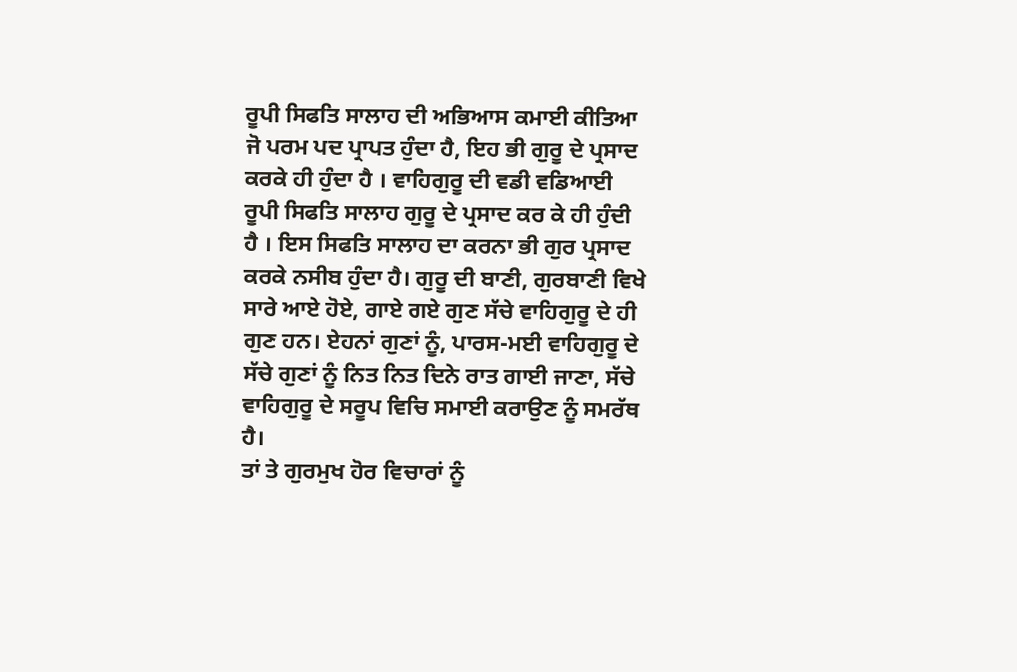ਰੂਪੀ ਸਿਫਤਿ ਸਾਲਾਹ ਦੀ ਅਭਿਆਸ ਕਮਾਈ ਕੀਤਿਆ ਜੋ ਪਰਮ ਪਦ ਪ੍ਰਾਪਤ ਹੁੰਦਾ ਹੈ, ਇਹ ਭੀ ਗੁਰੂ ਦੇ ਪ੍ਰਸਾਦ ਕਰਕੇ ਹੀ ਹੁੰਦਾ ਹੈ । ਵਾਹਿਗੁਰੂ ਦੀ ਵਡੀ ਵਡਿਆਈ ਰੂਪੀ ਸਿਫਤਿ ਸਾਲਾਹ ਗੁਰੂ ਦੇ ਪ੍ਰਸਾਦ ਕਰ ਕੇ ਹੀ ਹੁੰਦੀ ਹੈ । ਇਸ ਸਿਫਤਿ ਸਾਲਾਹ ਦਾ ਕਰਨਾ ਭੀ ਗੁਰ ਪ੍ਰਸਾਦ ਕਰਕੇ ਨਸੀਬ ਹੁੰਦਾ ਹੈ। ਗੁਰੂ ਦੀ ਬਾਣੀ, ਗੁਰਬਾਣੀ ਵਿਖੇ ਸਾਰੇ ਆਏ ਹੋਏ, ਗਾਏ ਗਏ ਗੁਣ ਸੱਚੇ ਵਾਹਿਗੁਰੂ ਦੇ ਹੀ ਗੁਣ ਹਨ। ਏਹਨਾਂ ਗੁਣਾਂ ਨੂੰ, ਪਾਰਸ-ਮਈ ਵਾਹਿਗੁਰੂ ਦੇ ਸੱਚੇ ਗੁਣਾਂ ਨੂੰ ਨਿਤ ਨਿਤ ਦਿਨੇ ਰਾਤ ਗਾਈ ਜਾਣਾ, ਸੱਚੇ ਵਾਹਿਗੁਰੂ ਦੇ ਸਰੂਪ ਵਿਚਿ ਸਮਾਈ ਕਰਾਉਣ ਨੂੰ ਸਮਰੱਥ ਹੈ।
ਤਾਂ ਤੇ ਗੁਰਮੁਖ ਹੋਰ ਵਿਚਾਰਾਂ ਨੂੰ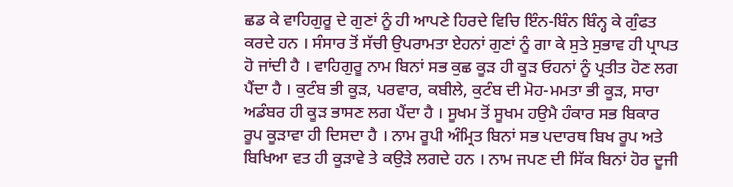ਛਡ ਕੇ ਵਾਹਿਗੁਰੂ ਦੇ ਗੁਣਾਂ ਨੂੰ ਹੀ ਆਪਣੇ ਹਿਰਦੇ ਵਿਚਿ ਇੰਨ-ਬਿੰਨ ਬਿੰਨ੍ਹ ਕੇ ਗੁੰਫਤ ਕਰਦੇ ਹਨ । ਸੰਸਾਰ ਤੋਂ ਸੱਚੀ ਉਪਰਾਮਤਾ ਏਹਨਾਂ ਗੁਣਾਂ ਨੂੰ ਗਾ ਕੇ ਸੁਤੇ ਸੁਭਾਵ ਹੀ ਪ੍ਰਾਪਤ ਹੋ ਜਾਂਦੀ ਹੈ । ਵਾਹਿਗੁਰੂ ਨਾਮ ਬਿਨਾਂ ਸਭ ਕੁਛ ਕੂੜ ਹੀ ਕੂੜ ਓਹਨਾਂ ਨੂੰ ਪ੍ਰਤੀਤ ਹੋਣ ਲਗ ਪੈਂਦਾ ਹੈ । ਕੁਟੰਬ ਭੀ ਕੂੜ, ਪਰਵਾਰ, ਕਬੀਲੇ, ਕੁਟੰਬ ਦੀ ਮੋਹ-ਮਮਤਾ ਭੀ ਕੂੜ, ਸਾਰਾ ਅਡੰਬਰ ਹੀ ਕੂੜ ਭਾਸਣ ਲਗ ਪੈਂਦਾ ਹੈ । ਸੂਖਮ ਤੋਂ ਸੂਖਮ ਹਉਮੈ ਹੰਕਾਰ ਸਭ ਬਿਕਾਰ ਰੂਪ ਕੂੜਾਵਾ ਹੀ ਦਿਸਦਾ ਹੈ । ਨਾਮ ਰੂਪੀ ਅੰਮ੍ਰਿਤ ਬਿਨਾਂ ਸਭ ਪਦਾਰਥ ਬਿਖ ਰੂਪ ਅਤੇ ਬਿਖਿਆ ਵਤ ਹੀ ਕੂੜਾਵੇ ਤੇ ਕਉੜੇ ਲਗਦੇ ਹਨ । ਨਾਮ ਜਪਣ ਦੀ ਸਿੱਕ ਬਿਨਾਂ ਹੋਰ ਦੂਜੀ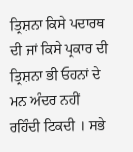ਤ੍ਰਿਸ਼ਨਾ ਕਿਸੇ ਪਦਾਰਥ ਦੀ ਜਾਂ ਕਿਸੇ ਪ੍ਰਕਾਰ ਦੀ ਤ੍ਰਿਸ਼ਨਾ ਭੀ ਓਹਨਾਂ ਦੇ ਮਨ ਅੰਦਰ ਨਹੀਂ ਰਹਿੰਦੀ ਟਿਕਦੀ । ਸਭੇ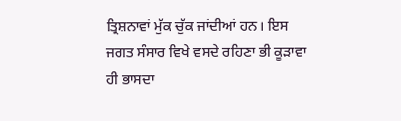ਤ੍ਰਿਸ਼ਨਾਵਾਂ ਮੁੱਕ ਚੁੱਕ ਜਾਂਦੀਆਂ ਹਨ। ਇਸ ਜਗਤ ਸੰਸਾਰ ਵਿਖੇ ਵਸਦੇ ਰਹਿਣਾ ਭੀ ਕੂੜਾਵਾ ਹੀ ਭਾਸਦਾ